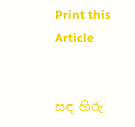Print this Article


සඳ හිරු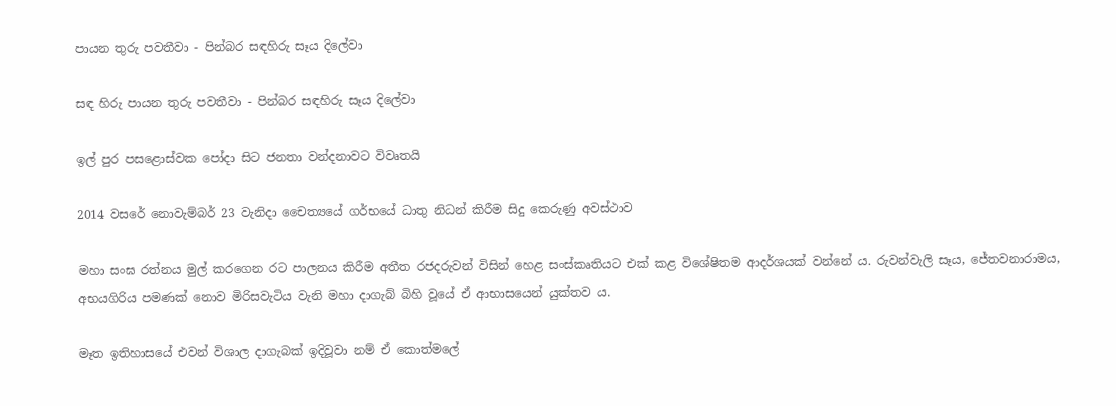පායන තුරු පවතීවා - පින්බර සඳහිරු සෑය දිලේවා

සඳ හිරු පායන තුරු පවතීවා - පින්බර සඳහිරු සෑය දිලේවා

ඉල් පුර පසළොස්වක පෝදා සිට ජනතා වන්දනාවට විවෘතයි

2014 වසරේ නොවැම්බර් 23 වැනිදා චෛත්‍යයේ ගර්භයේ ධාතු නිධන් කිරීම සිදු කෙරුණු අවස්ථාව

මහා සංඝ රත්නය මුල් කරගෙන රට පාලනය කිරීම අතීත රජදරුවන් විසින් හෙළ සංස්කෘතියට එක් කළ විශේෂිතම ආදර්ශයක් වන්නේ ය. රුවන්වැලි සෑය, ජේතවනාරාමය, අභයගිරිය පමණක් නොව මිරිසවැටිය වැනි මහා දාගැබ් බිහි වූයේ ඒ ආභාසයෙන් යුක්තව ය.

මෑත ඉතිහාසයේ එවන් විශාල දාගැබක් ඉදිවූවා නම් ඒ කොත්මලේ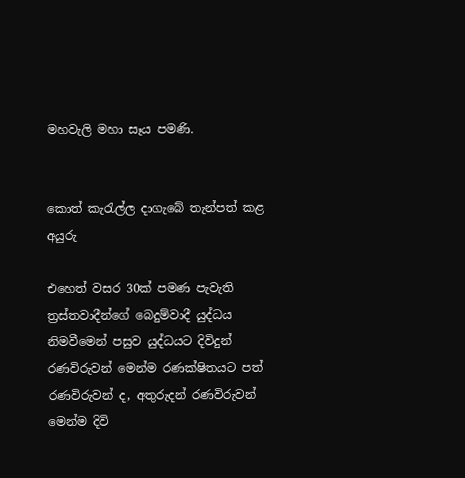මහවැලි මහා සෑය පමණි.


කොත් කැරැල්ල දාගැබේ තැන්පත් කළ අයුරු

එහෙත් වසර 30ක් පමණ පැවැති ත්‍රස්තවාදීන්ගේ බෙදුම්වාදී යුද්ධය නිමවීමෙන් පසුව යුද්ධයට දිවිදුන් රණවිරුවන් මෙන්ම රණක්ෂිතයට පත් රණවිරුවන් ද, අතුරුදන් රණවිරුවන් මෙන්ම දිවි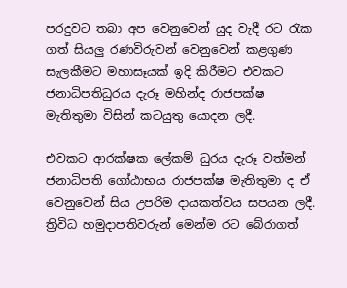පරදුවට තබා අප වෙනුවෙන් යුද වැදී රට රැක ගත් සියලු රණවිරුවන් වෙනුවෙන් කළගුණ සැලකීමට මහාසෑයක් ඉදි කිරීමට එවකට ජනාධිපතිධුරය දැරූ මහින්ද රාජපක්ෂ මැතිතුමා විසින් කටයුතු යොදන ලදී.

එවකට ආරක්ෂක ලේකම් ධුරය දැරූ වත්මන් ජනාධිපති ගෝඨාභය රාජපක්ෂ මැතිතුමා ද ඒ වෙනුවෙන් සිය උපරිම දායකත්වය සපයන ලදී. ත්‍රිවිධ හමුදාපතිවරුන් මෙන්ම රට බේරාගත්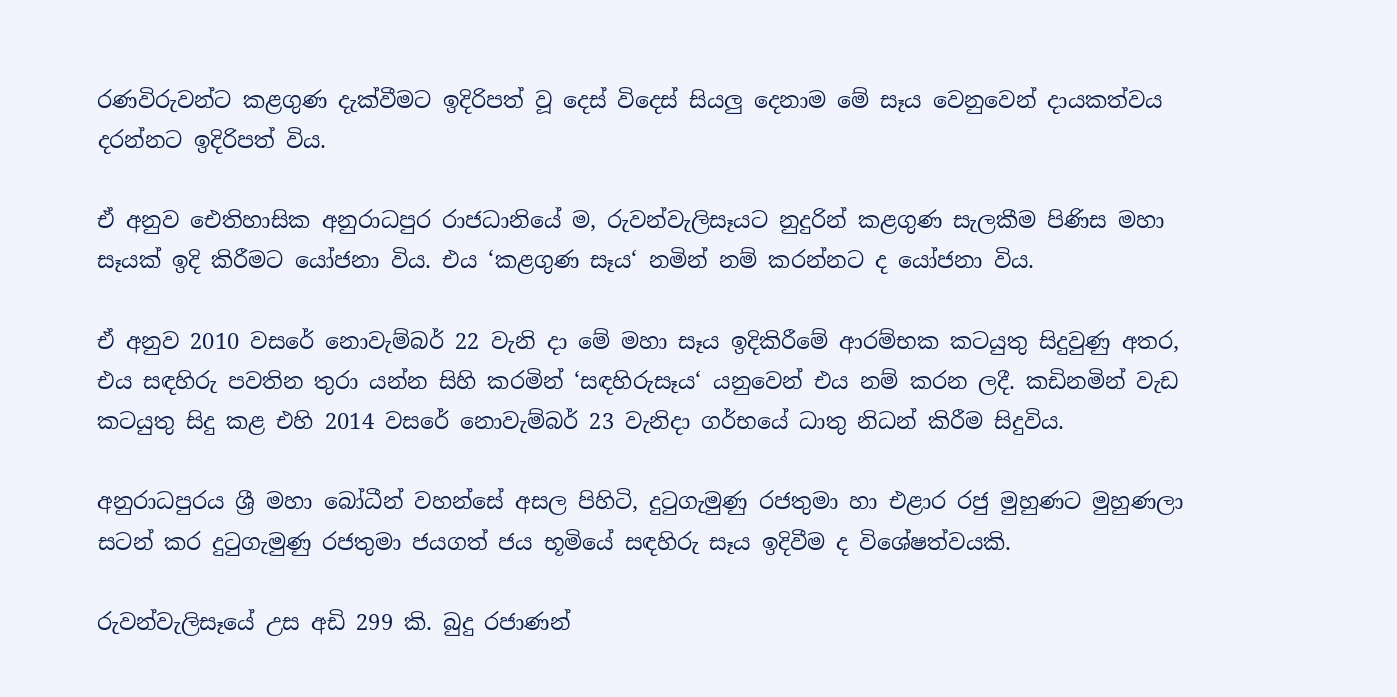රණවිරුවන්ට කළගුණ දැක්වීමට ඉදිරිපත් වූ දෙස් විදෙස් සියලු දෙනාම මේ සෑය වෙනුවෙන් දායකත්වය දරන්නට ඉදිරිපත් විය.

ඒ අනුව ඓතිහාසික අනුරාධපුර රාජධානියේ ම, රුවන්වැලිසෑයට නුදුරින් කළගුණ සැලකීම පිණිස මහා සෑයක් ඉදි කිරීමට යෝජනා විය. එය ‘කළගුණ සෑය‘ නමින් නම් කරන්නට ද යෝජනා විය.

ඒ අනුව 2010 වසරේ නොවැම්බර් 22 වැනි දා මේ මහා සෑය ඉදිකිරීමේ ආරම්භක කටයුතු සිදුවුණු අතර, එය සඳහිරු පවතින තුරා යන්න සිහි කරමින් ‘සඳහිරුසෑය‘ යනුවෙන් එය නම් කරන ලදී. කඩිනමින් වැඩ කටයුතු සිදු කළ එහි 2014 වසරේ නොවැම්බර් 23 වැනිදා ගර්භයේ ධාතු නිධන් කිරීම සිදුවිය.

අනුරාධපුරය ශ්‍රී මහා බෝධීන් වහන්සේ අසල පිහිටි, දුටුගැමුණු රජතුමා හා එළාර රජු මුහුණට මුහුණලා සටන් කර දුටුගැමුණු රජතුමා ජයගත් ජය භූමියේ සඳහිරු සෑය ඉදිවීම ද විශේෂත්වයකි.

රුවන්වැලිසෑයේ උස අඩි 299 කි. බුදු රජාණන්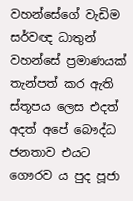වහන්සේගේ වැඩිම සර්වඥ ධාතුන් වහන්සේ ප්‍රමාණයක් තැන්පත් කර ඇති ස්තූපය ලෙස එදත් අදත් අපේ බෞද්ධ ජනතාව එයට ගෞරව ය පුද පූජා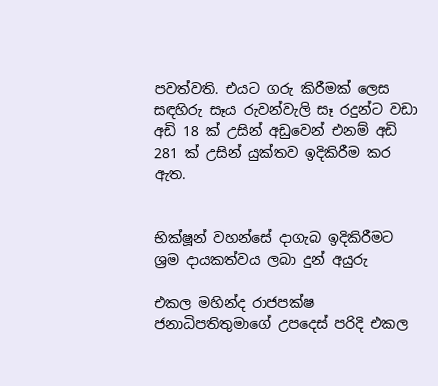පවත්වති. එයට ගරු කිරීමක් ලෙස සඳහිරු සෑය රුවන්වැලි සෑ රදුන්ට වඩා අඩි 18 ක් උසින් අඩුවෙන් එනම් අඩි 281 ක් උසින් යුක්තව ඉදිකිරීම කර ඇත.


භික්ෂූන් වහන්සේ දාගැබ ඉදිකිරීමට ශ්‍රම දායකත්වය ලබා දුන් අයුරු

එකල මහින්ද රාජපක්ෂ ජනාධිපතිතුමාගේ උපදෙස් පරිදි එකල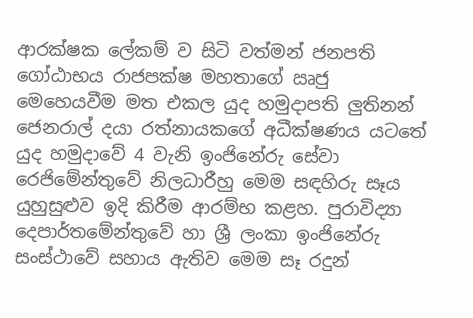ආරක්ෂක ලේකම් ව සිටි වත්මන් ජනපති ගෝඨාභය රාජපක්ෂ මහතාගේ ඍජු මෙහෙයවීම මත එකල යුද හමුදාපති ලුතිනන් ජෙනරාල් දයා රත්නායකගේ අධීක්ෂණය යටතේ යුද හමුදාවේ 4 වැනි ඉංජිනේරු සේවා රෙජිමේන්තුවේ නිලධාරීහු මෙම සඳහිරු සෑය යුහුසුළුව ඉදි කිරීම ආරම්භ කළහ. පුරාවිද්‍යා දෙපාර්තමේන්තුවේ හා ශ්‍රී ලංකා ඉංජිනේරු සංස්ථාවේ සහාය ඇතිව මෙම සෑ රදුන්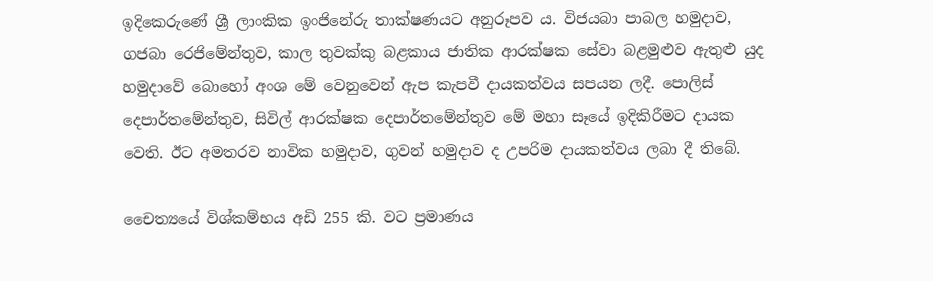ඉදිකෙරුණේ ශ්‍රී ලාංකික ඉංජිනේරු තාක්ෂණයට අනුරූපව ය. විජයබා පාබල හමුදාව, ගජබා රෙජිමේන්තුව, කාල තුවක්කු බළකාය ජාතික ආරක්ෂක සේවා බළමුළුව ඇතුළු යුද හමුදාවේ බොහෝ අංශ මේ වෙනුවෙන් ඇප කැපවී දායකත්වය සපයන ලදී. පොලිස් දෙපාර්තමේන්තුව, සිවිල් ආරක්ෂක දෙපාර්තමේන්තුව මේ මහා සෑයේ ඉදිකිරීමට දායක වෙති. ඊට අමතරව නාවික හමුදාව, ගුවන් හමුදාව ද උපරිම දායකත්වය ලබා දී තිබේ.

චෛත්‍යයේ විශ්කම්භය අඩි 255 කි. වට ප්‍රමාණය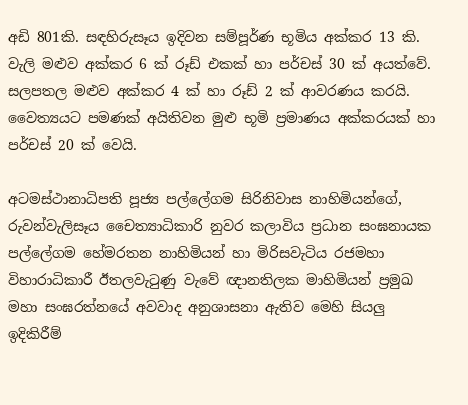අඩි 801කි. සඳහිරුසෑය ඉදිවන සම්පූර්ණ භූමිය අක්කර 13 කි. වැලි මළුව අක්කර 6 ක් රූඩ් එකක් හා පර්චස් 30 ක් අයත්වේ. සලපතල මළුව අක්කර 4 ක් හා රූඩ් 2 ක් ආවරණය කරයි. වෛත්‍යයට පමණක් අයිතිවන මුළු භූමි ප්‍රමාණය අක්කරයක් හා පර්චස් 20 ක් වෙයි.

අටමස්ථානාධිපති පූජ්‍ය පල්ලේගම සිරිනිවාස නාහිමියන්ගේ, රුවන්වැලිසෑය චෛත්‍යාධිකාරි නුවර කලාවිය ප්‍රධාන සංඝනායක පල්ලේගම හේමරතන නාහිමියන් හා මිරිසවැටිය රජමහා විහාරාධිකාරී ඊතලවැටුණු වැවේ ඥානතිලක මාහිමියන් ප්‍රමුඛ මහා සංඝරත්නයේ අවවාද අනුශාසනා ඇතිව මෙහි සියලු ඉදිකිරීම්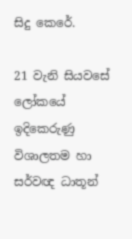සිදු කෙරේ.

21 වැනි සියවසේ ලෝකයේ ඉදිකෙරුණු විශාලතම හා සර්වඥ ධාතූන්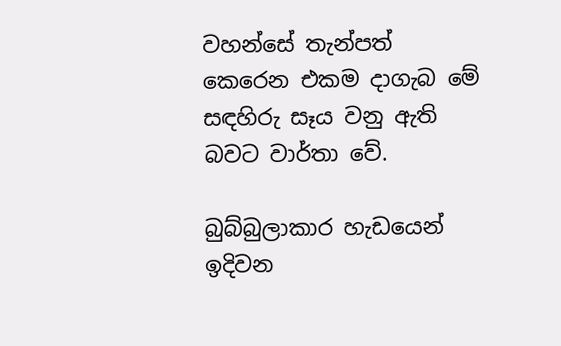වහන්සේ තැන්පත් කෙරෙන එකම දාගැබ මේ සඳහිරු සෑය වනු ඇති බවට වාර්තා වේ.

බුබ්බුලාකාර හැඩයෙන් ඉදිවන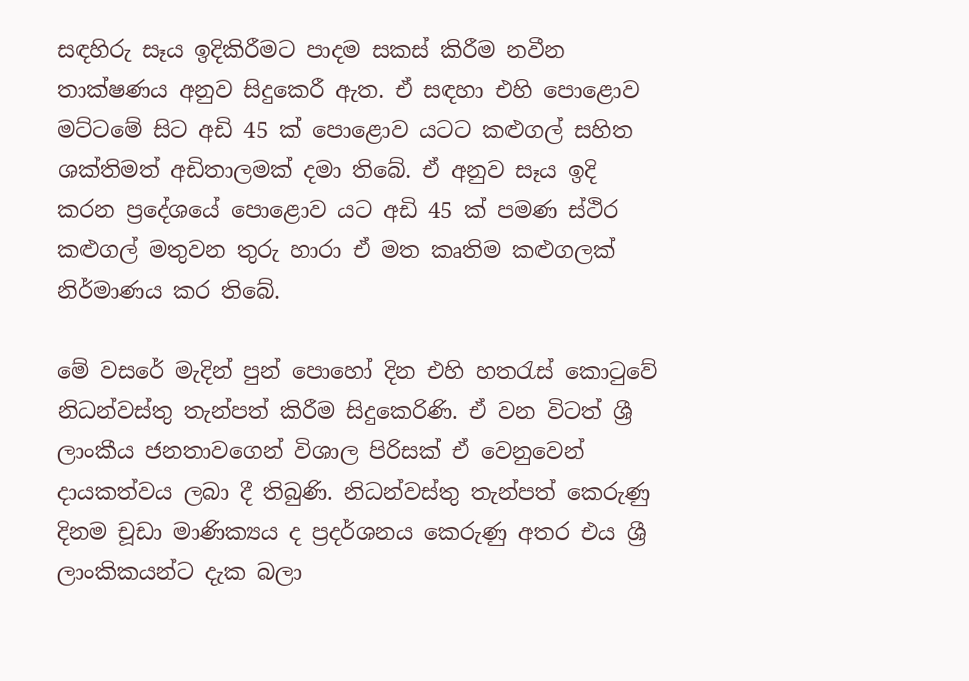සඳහිරු සෑය ඉදිකිරීමට පාදම සකස් කිරීම නවීන තාක්ෂණය අනුව සිදුකෙරී ඇත. ඒ සඳහා එහි පොළොව මට්ටමේ සිට අ‍ඩි 45 ක් පොළොව යටට කළුගල් සහිත ශක්තිමත් අඩිතාලමක් දමා තිබේ. ඒ අනුව සෑය ඉදි කරන ප්‍රදේශයේ පොළොව යට අඩි 45 ක් පමණ ස්ථිර කළුගල් මතුවන තුරු හාරා ඒ මත කෘතිම කළුගලක් නිර්මාණය කර තිබේ.

මේ වසරේ මැදින් පුන් පොහෝ දින එහි හතරැස් කොටුවේ නිධන්වස්තු තැන්පත් කිරීම සිදුකෙරිණි. ඒ වන විටත් ශ්‍රී ලාංකීය ජනතාවගෙන් විශාල පිරිසක් ඒ වෙනුවෙන් දායකත්වය ලබා දී තිබුණි. නිධන්වස්තු තැන්පත් කෙරුණු දිනම චූඩා මාණික්‍යය ද ප්‍රදර්ශනය කෙරුණු අතර එය ශ්‍රී ලාංකිකයන්ට දැක බලා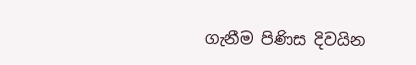ගැනීම පිණිස දිවයින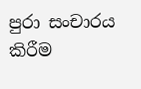පුරා සංචාරය කිරීම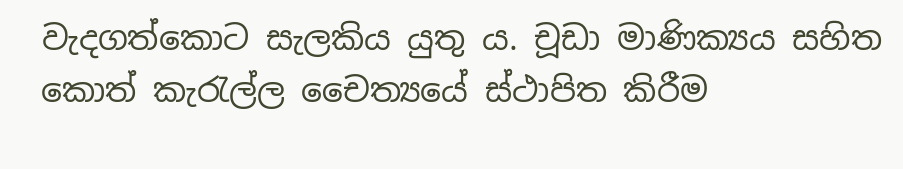වැදගත්කොට සැලකිය යුතු ය. චූඩා මාණික්‍යය සහිත කොත් කැරැල්ල චෛත්‍යයේ ස්ථාපිත කිරීම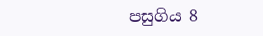පසුගිය 8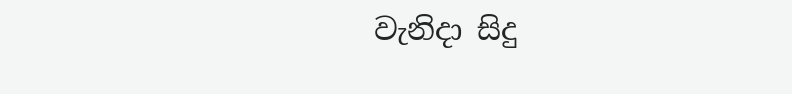වැනිදා සිදු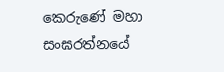කෙරුණේ මහා සංඝරත්නයේ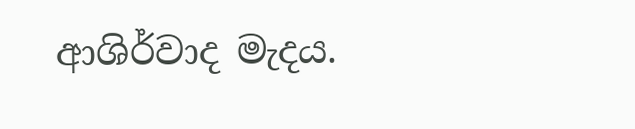ආශිර්වාද මැදය.